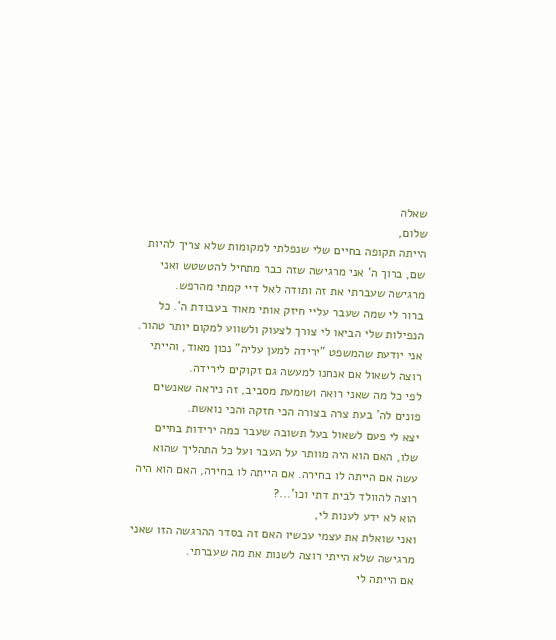שאלה
שלום,
הייתה תקופה בחיים שלי שנפלתי למקומות שלא צריך להיות שם, ברוך ה' אני מרגישה שזה כבר מתחיל להטשטש ואני מרגישה שעברתי את זה ותודה לאל דיי קמתי מהרפש.
ברור לי שמה שעבר עליי חיזק אותי מאוד בעבודת ה'. כל הנפילות שלי הביאו לי צורך לצעוק ולשווע למקום יותר טהור. אני יודעת שהמשפט "ירידה למען עליה" נכון מאוד, והייתי רוצה לשאול אם אנחנו למעשה גם זקוקים לירידה.
לפי כל מה שאני רואה ושומעת מסביב, זה ניראה שאנשים פונים לה' בעת צרה בצורה הכי חזקה והכי נואשת.
יצא לי פעם לשאול בעל תשובה שעבר כמה ירידות בחיים שלו, האם הוא היה מוותר על העבר ועל כל התהליך שהוא עשה אם הייתה לו בחירה. אם הייתה לו בחירה, האם הוא היה רוצה להוולד לבית דתי וכו'...?
הוא לא ידע לענות לי,
ואני שואלת את עצמי עכשיו האם זה בסדר ההרגשה הזו שאני מרגישה שלא הייתי רוצה לשנות את מה שעברתי.
אם הייתה לי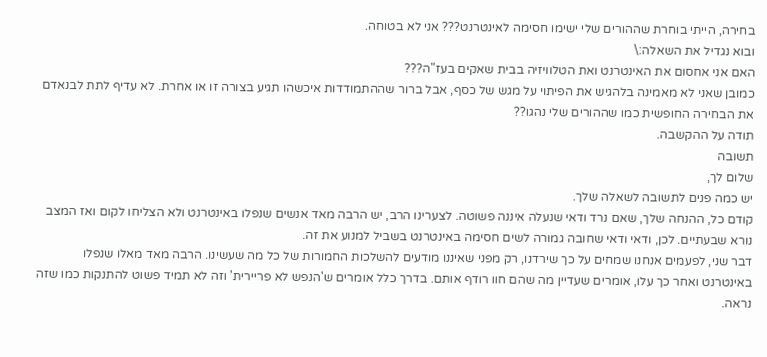בחירה, הייתי בוחרת שההורים שלי ישימו חסימה לאינטרנט??? אני לא בטוחה.
ובוא נגדיל את השאלה:\
האם אני אחסום את האינטרנט ואת הטלוויזיה בבית שאקים בעז"ה???
כמובן שאני לא מאמינה בלהגיש את הפיתוי על מגש של כסף, אבל ברור שההתמודדות איכשהו תגיע בצורה זו או אחרת. לא עדיף לתת לבנאדם את הבחירה החופשית כמו שההורים שלי נהגו??
תודה על ההקשבה.
תשובה
שלום לך,
יש כמה פנים לתשובה לשאלה שלך.
קודם כל, ההנחה שלך, שאם נרד ודאי שנעלה איננה פשוטה. לצערינו הרב, יש הרבה מאד אנשים שנפלו באינטרנט ולא הצליחו לקום ואז המצב נורא שבעתיים. לכן, ודאי ודאי שחובה גמורה לשים חסימה באינטרנט בשביל למנוע את זה.
דבר שני, לפעמים אנחנו שמחים על כך שירדנו, רק מפני שאיננו מודעים להשלכות החמורות של כל מה שעשינו. הרבה מאד מאלו שנפלו באינטרנט ואחר כך עלו, אומרים שעדיין מה שהם חוו רודף אותם. בדרך כלל אומרים ש'הנפש לא פריירית' וזה לא תמיד פשוט להתנקות כמו שזה נראה.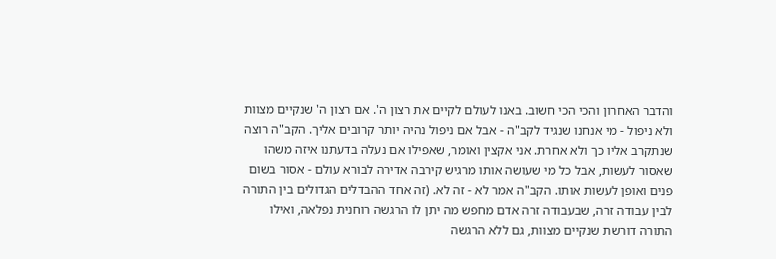והדבר האחרון והכי הכי חשוב. באנו לעולם לקיים את רצון ה'. אם רצון ה' שנקיים מצוות ולא ניפול - מי אנחנו שנגיד לקב"ה - אבל אם ניפול נהיה יותר קרובים אליך. הקב"ה רוצה שנתקרב אליו כך ולא אחרת. אני אקצין ואומר, שאפילו אם נעלה בדעתנו איזה משהו שאסור לעשות, אבל כל מי שעושה אותו מרגיש קירבה אדירה לבורא עולם - אסור בשום פנים ואופן לעשות אותו. הקב"ה אמר לא - זה לא. (זה אחד ההבדלים הגדולים בין התורה לבין עבודה זרה, שבעבודה זרה אדם מחפש מה יתן לו הרגשה רוחנית נפלאה, ואילו התורה דורשת שנקיים מצוות, גם ללא הרגשה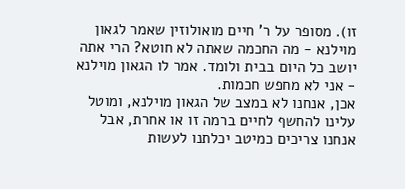זו). מסופר על ר' חיים מואולוזין שאמר לגאון מוילנא - מה החכמה שאתה לא חוטא? הרי אתה יושב כל היום בבית ולומד. אמר לו הגאון מוילנא - אני לא מחפש חכמות.
אכן, אנחנו לא במצב של הגאון מוילנא, ומוטל עלינו להחשף לחיים ברמה זו או אחרת, אבל אנחנו צריכים כמיטב יכלתנו לעשות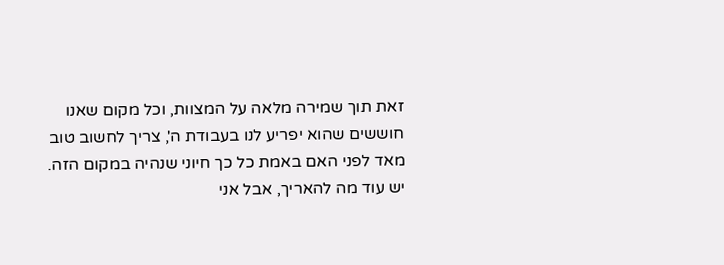זאת תוך שמירה מלאה על המצוות, וכל מקום שאנו חוששים שהוא יפריע לנו בעבודת ה', צריך לחשוב טוב מאד לפני האם באמת כל כך חיוני שנהיה במקום הזה.
יש עוד מה להאריך, אבל אני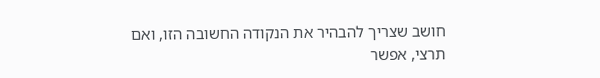חושב שצריך להבהיר את הנקודה החשובה הזו, ואם תרצי, אפשר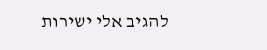להגיב אלי ישירות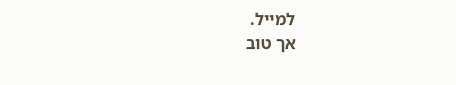למייל.
אך טוב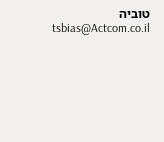טוביה
tsbias@Actcom.co.il